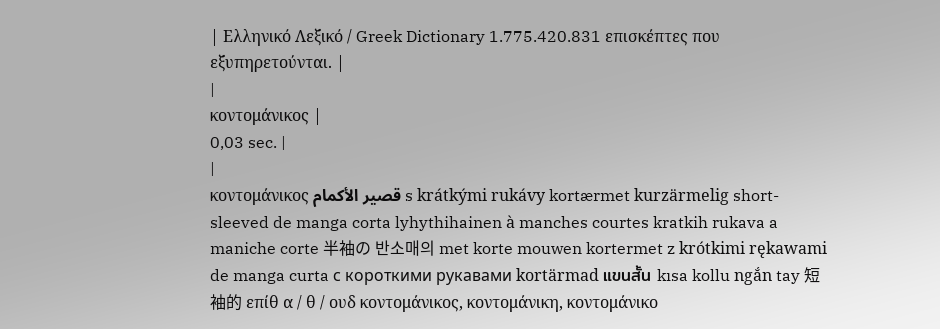| Ελληνικό Λεξικό / Greek Dictionary 1.775.420.831 επισκέπτες που εξυπηρετούνται. |
|
κοντομάνικος |
0,03 sec. |
|
κοντομάνικος قصير الأكمام s krátkými rukávy kortærmet kurzärmelig short-sleeved de manga corta lyhythihainen à manches courtes kratkih rukava a maniche corte 半袖の 반소매의 met korte mouwen kortermet z krótkimi rękawami de manga curta с короткими рукавами kortärmad แขนสั้น kısa kollu ngắn tay 短袖的 επίθ α / θ / ουδ κοντομάνικος, κοντομάνικη, κοντομάνικο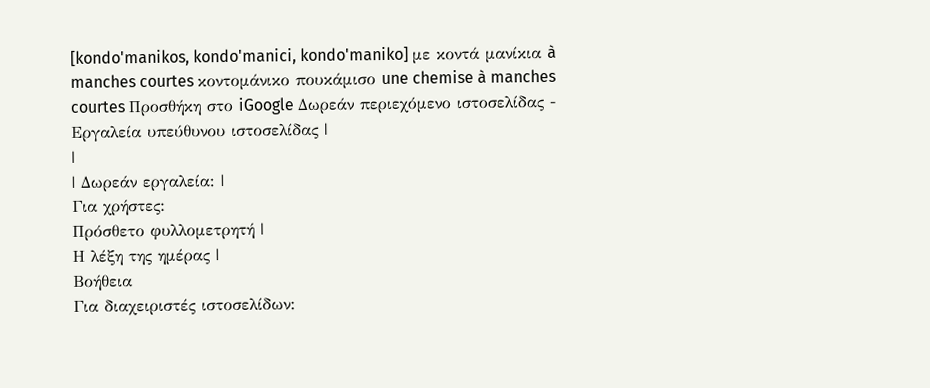[kondo'manikos, kondo'manici, kondo'maniko] με κοντά μανίκια à manches courtes κοντομάνικο πουκάμισο une chemise à manches courtes Προσθήκη στο iGoogle Δωρεάν περιεχόμενο ιστοσελίδας - Εργαλεία υπεύθυνου ιστοσελίδας |
|
| Δωρεάν εργαλεία: |
Για χρήστες:
Πρόσθετο φυλλομετρητή |
Η λέξη της ημέρας |
Βοήθεια
Για διαχειριστές ιστοσελίδων: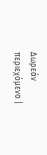Δωρεάν περιεχόμενο |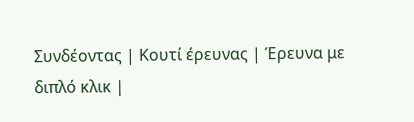Συνδέοντας | Κουτί έρευνας | Έρευνα με διπλό κλικ |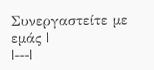Συνεργαστείτε με εμάς |
|---|